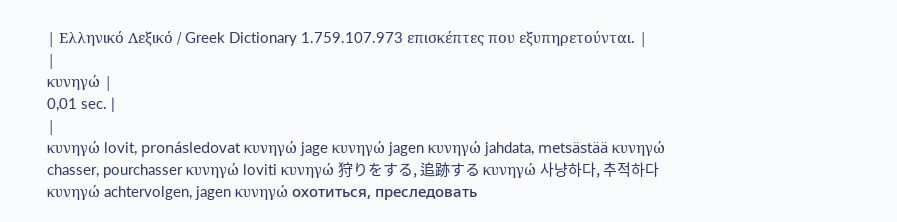| Ελληνικό Λεξικό / Greek Dictionary 1.759.107.973 επισκέπτες που εξυπηρετούνται. |
|
κυνηγώ |
0,01 sec. |
|
κυνηγώ lovit, pronásledovat κυνηγώ jage κυνηγώ jagen κυνηγώ jahdata, metsästää κυνηγώ chasser, pourchasser κυνηγώ loviti κυνηγώ 狩りをする, 追跡する κυνηγώ 사냥하다, 추적하다 κυνηγώ achtervolgen, jagen κυνηγώ охотиться, преследовать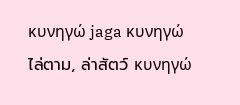κυνηγώ jaga κυνηγώ ไล่ตาม, ล่าสัตว์ κυνηγώ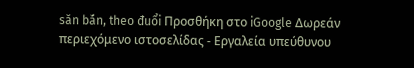săn bắn, theo đuổi Προσθήκη στο iGoogle Δωρεάν περιεχόμενο ιστοσελίδας - Εργαλεία υπεύθυνου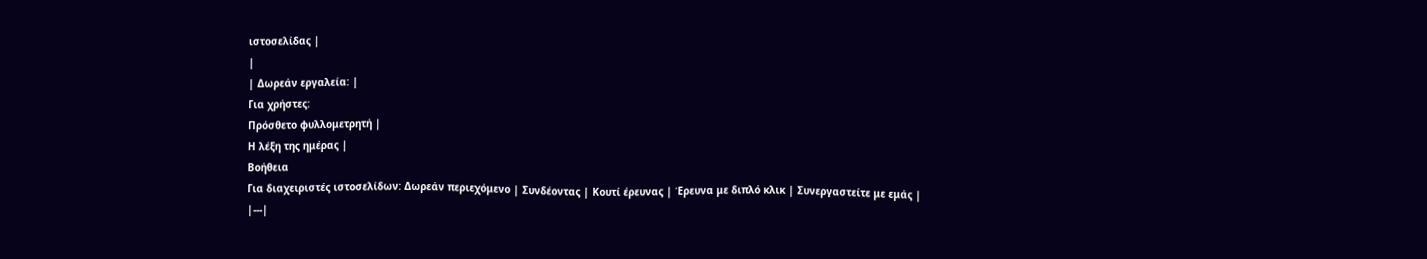ιστοσελίδας |
|
| Δωρεάν εργαλεία: |
Για χρήστες:
Πρόσθετο φυλλομετρητή |
Η λέξη της ημέρας |
Βοήθεια
Για διαχειριστές ιστοσελίδων: Δωρεάν περιεχόμενο | Συνδέοντας | Κουτί έρευνας | Έρευνα με διπλό κλικ | Συνεργαστείτε με εμάς |
|---|